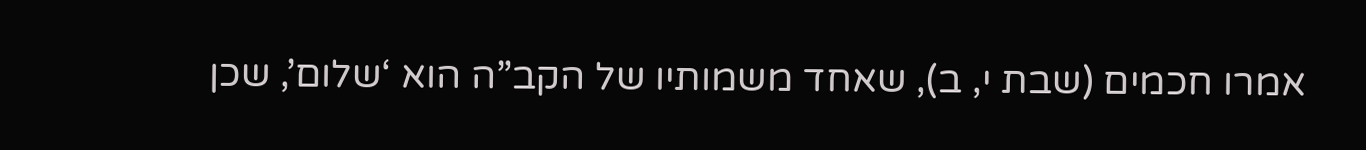אמרו חכמים (שבת י, ב), שאחד משמותיו של הקב”ה הוא ‘שלום’, שכן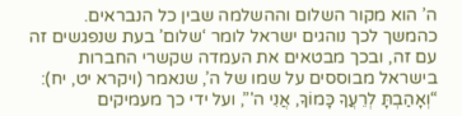ה’ הוא מקור השלום וההשלמה שבין כל הנבראים. כהמשך לכך נוהגים ישראל לומר ‘שלום’ בעת שנפגשים זה עם זה, ובכך מבטאים את העמדה שקשרי החברות בישראל מבוססים על שמו של ה’, שנאמר (ויקרא יט, יח): “וְאָהַבְתָּ לְרֵעֲךָ כָּמוֹךָ, אֲנִי ה'”, ועל ידי כך מעמיקים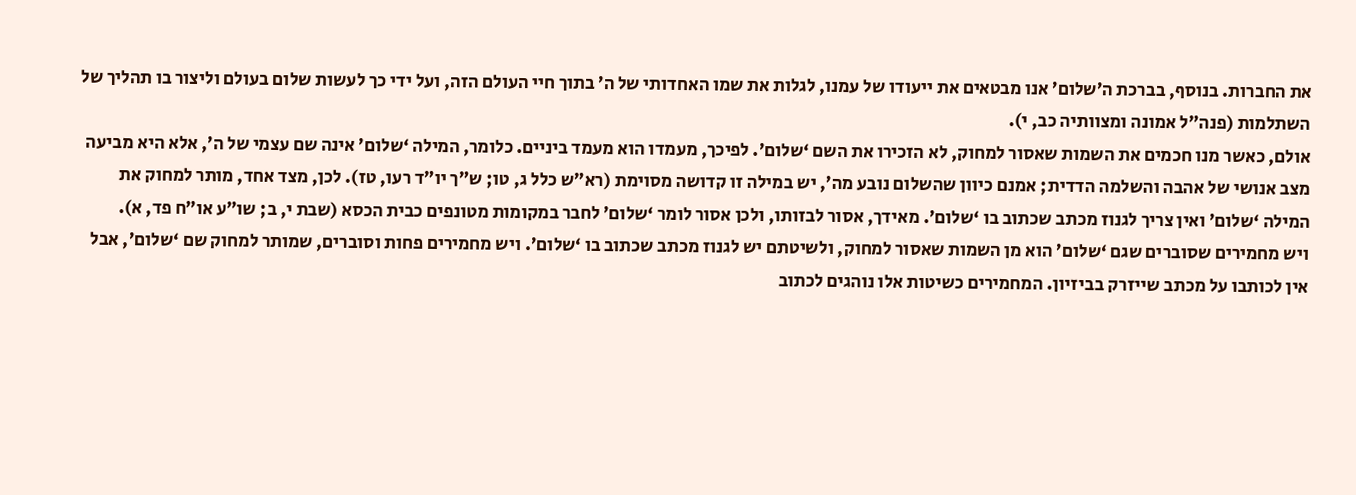את החברות. בנוסף, בברכת ה’שלום’ אנו מבטאים את ייעודו של עמנו, לגלות את שמו האחדותי של ה’ בתוך חיי העולם הזה, ועל ידי כך לעשות שלום בעולם וליצור בו תהליך של השתלמות (פנה”ל אמונה ומצוותיה כב, י).
אולם, כאשר מנו חכמים את השמות שאסור למחוק, לא הזכירו את השם ‘שלום’. לפיכך, מעמדו הוא מעמד ביניים. כלומר, המילה ‘שלום’ אינה שם עצמי של ה’, אלא היא מביעה מצב אנושי של אהבה והשלמה הדדית; אמנם כיוון שהשלום נובע מה’, יש במילה זו קדושה מסוימת (רא”ש כלל ג, טו; ש”ך יו”ד רעו, טז). לכן, מצד אחד, מותר למחוק את המילה ‘שלום’ ואין צריך לגנוז מכתב שכתוב בו ‘שלום’. מאידך, אסור לבזותו, ולכן אסור לומר ‘שלום’ לחבר במקומות מטונפים כבית הכסא (שבת י, ב; שו”ע או”ח פד, א).
ויש מחמירים שסוברים שגם ‘שלום’ הוא מן השמות שאסור למחוק, ולשיטתם יש לגנוז מכתב שכתוב בו ‘שלום’. ויש מחמירים פחות וסוברים, שמותר למחוק שם ‘שלום’, אבל אין לכותבו על מכתב שייזרק בביזיון. המחמירים כשיטות אלו נוהגים לכתוב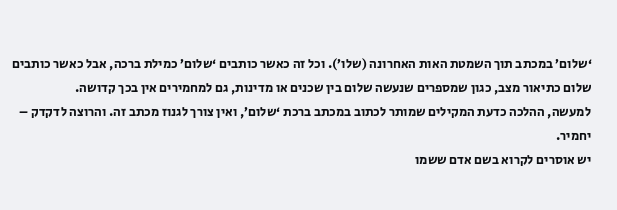‘שלום’ במכתב תוך השמטת האות האחרונה (שלו’). וכל זה כאשר כותבים ‘שלום’ כמילת ברכה, אבל כאשר כותבים שלום כתיאור מצב, כגון שמספרים שנעשה שלום בין שכנים או מדינות, גם למחמירים אין בכך קדושה.
למעשה, ההלכה כדעת המקילים שמותר לכתוב במכתב ברכת ‘שלום’, ואין צורך לגנוז מכתב זה. והרוצה לדקדק – יחמיר.
יש אוסרים לקרוא בשם אדם ששמו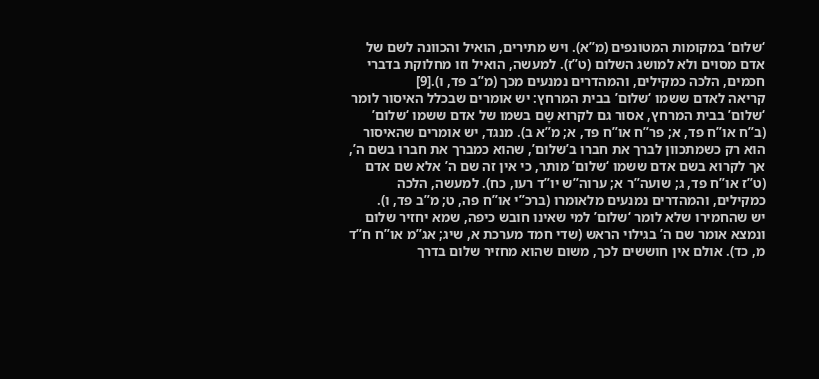‘שלום’ במקומות המטונפים (מ”א). ויש מתירים, הואיל והכוונה לשם של אדם מסוים ולא למושג השלום (ט”ז). למעשה, הואיל וזו מחלוקת בדברי חכמים, הלכה כמקילים, והמהדרים נמנעים מכך (מ”ב פד, ו).[9]
קריאה לאדם ששמו ‘שלום’ בבית המרחץ: יש אומרים שבכלל האיסור לומר ‘שלום’ בבית המרחץ, אסור גם לקרוא שָם בשמו של אדם ששמו ‘שלום’ (ב”ח או”ח פד, א; פר”ח או”ח פד, א; מ”א ב). מנגד, יש אומרים שהאיסור הוא רק כשמתכוון לברך את חברו ב’שלום’, שהוא כמברך את חברו בשם ה’, אך לקרוא בשם אדם ששמו ‘שלום’ מותר, כי אין זה שם ה’ אלא שם אדם (ט”ז או”ח פד, ג; שועה”ר א; ערוה”ש יו”ד רעו, כח). למעשה, הלכה כמקילים, והמהדרים נמנעים מלאומרו (ברכ”י או”ח פה, ט; מ”ב פד, ו).
יש שהחמירו שלא לומר ‘שלום’ למי שאינו חובש כיפה, שמא יחזיר שלום ונמצא אומר שם ה’ בגילוי הראש (שדי חמד מערכת א, שיג; אג”מ או”ח ח”ד מ, כד). אולם אין חוששים לכך, משום שהוא מחזיר שלום בדרך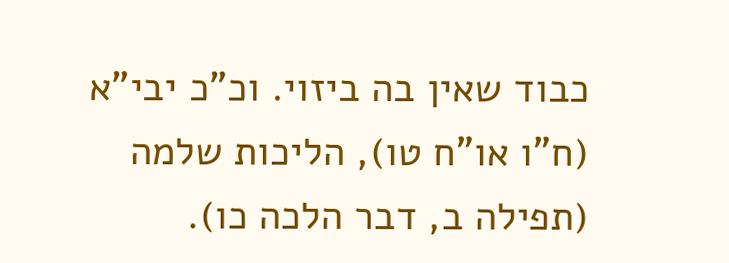כבוד שאין בה ביזוי. וכ”כ יבי”א (ח”ו או”ח טו), הליכות שלמה (תפילה ב, דבר הלכה כו).